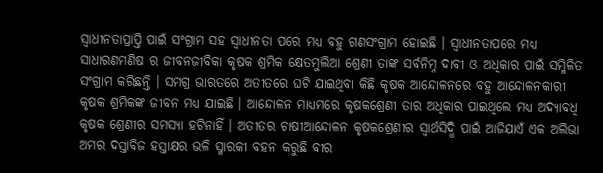ସ୍ୱାଧୀନତାପ୍ରାପ୍ତି ପାଇଁ ସଂଗ୍ରାମ ସହ ସ୍ୱାଧୀନତା ପରେ ମଧ୍ୟ ବହୁ ଗଣସଂଗ୍ରାମ ହୋଇଛି । ସ୍ୱାଧୀନତାପରେ ମଧ୍ୟ ସାଧାରଣମଣିଷ ର ଜୀବନଜୀବିକା କୃଷକ ଶ୍ରମିକ କ୍ଷେତମୁଲିଆ ଶ୍ରେଣୀ ତାଙ୍କ ସର୍ବନିମ୍ନ ଦାବୀ ଓ ଅଧିକାର ପାଇଁ ସମ୍ମିଳିତ ସଂଗ୍ରାମ କରିଛନ୍ତି । ସମଗ୍ର ଭାରତରେ ଅତୀତରେ ଘଟି ଯାଇଥିବା କିଛି କୃଷକ ଆନ୍ଦୋଳନରେ ବହୁ ଆନ୍ଦୋଳନକାରୀ କୃଷକ ଶ୍ରମିକଙ୍କ ଜୀବନ ମଧ୍ୟ ଯାଇଛି । ଆନ୍ଦୋଳନ ମାଧ୍ୟମରେ କୃଷକଶ୍ରେଣୀ ତାର ଅଧିକାର ପାଇଥିଲେ ମଧ୍ୟ ଅଦ୍ୟାବଧି କୃଷକ ଶ୍ରେଣୀର ସମସ୍ୟା ହଟିନାହିଁ । ଅତୀତର ଚାଷୀଆନ୍ଦୋଳନ କୃଷକଶ୍ରେଣୀର ସ୍ୱାର୍ଥସିଦ୍ଧି ପାଇଁ ଆଜିଯାଏଁ ଏକ ଅଲିଭା ଅମର ଦସ୍ତାବିଜ ହସ୍ତାକ୍ଷର ଭଳି ସ୍ମାରକୀ ବହନ କରୁଛି ବୀର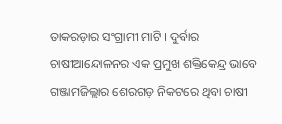ତାକରଡ଼ାର ସଂଗ୍ରାମୀ ମାଟି । ଦୁର୍ବାର ଚାଷୀଆନ୍ଦୋଳନର ଏକ ପ୍ରମୁଖ ଶକ୍ତିକେନ୍ଦ୍ର ଭାବେ ଗଞ୍ଜାମଜିଲ୍ଲାର ଶେରଗଡ଼ ନିକଟରେ ଥିବା ଚାଷୀ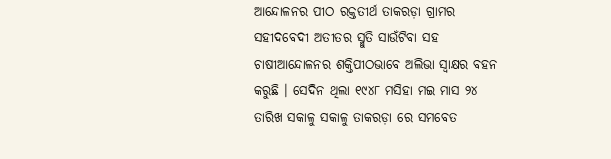ଆନ୍ଦୋଳନର ପୀଠ ରକ୍ତତୀର୍ଥ ତାକରଡ଼ା ଗ୍ରାମର ସହୀଦବେଦୀ ଅତୀତର ସ୍ମୁତି ସାଉଁଟିବା ସହ ଚାଷୀଆନ୍ଦୋଳନର ଶକ୍ତିପୀଠଭାବେ ଅଲିଭା ସ୍ୱାକ୍ଷର ବହନ କରୁଛି । ସେଦିନ ଥିଲା ୧୯୪୮ ମସିହା ମଇ ମାସ ୨୪ ତାରିଖ ସକାଳୁ ସକାଳୁ ତାକରଡ଼ା ରେ ସମବେତ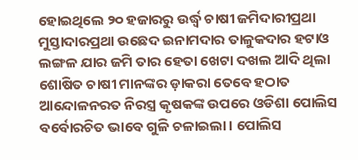ହୋଇଥିଲେ ୨୦ ହଜାରରୁ ଉର୍ଦ୍ଧ୍ୱ ଚାଷୀ ଜମିଦାରୀପ୍ରଥା ମୁସ୍ତାଦାରପ୍ରଥା ଉଛେଦ ଇନାମଦାର ତାଳୁକଦାର ହଟାଓ ଲଙ୍ଗଳ ଯାର ଜମି ତାର ହେତା ଖେଟା ଦଖଲ ଆଦି ଥିଲା ଶୋଷିତ ଚାଷୀ ମାନଙ୍କର ଡ଼ାକରା ତେବେ ହଠାତ ଆନ୍ଦୋଳନରତ ନିରସ୍ତ୍ର କୃଷକଙ୍କ ଉପରେ ଓଡିଶା ପୋଲିସ ବର୍ବୋରଚିତ ଭାବେ ଗୁଳି ଚଳାଇଲା । ପୋଲିସ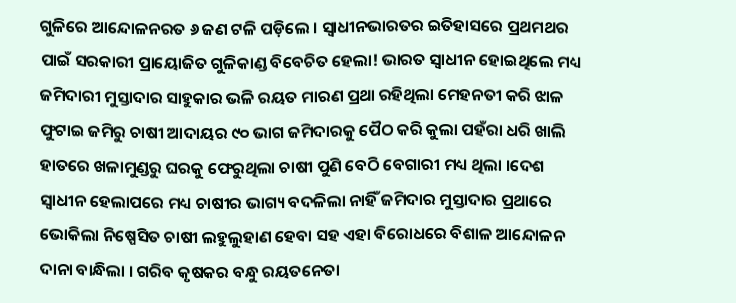ଗୁଳିରେ ଆନ୍ଦୋଳନରତ ୬ ଜଣ ଟଳି ପଡ଼ିଲେ । ସ୍ୱାଧୀନଭାରତର ଇତିହାସରେ ପ୍ରଥମଥର ପାଇଁ ସରକାରୀ ପ୍ରାୟୋଜିତ ଗୁଳିକାଣ୍ଡ ବିବେଚିତ ହେଲା! ଭାରତ ସ୍ୱାଧୀନ ହୋଇଥିଲେ ମଧ୍ୟ ଜମିଦାରୀ ମୁସ୍ତାଦାର ସାହୁକାର ଭଳି ରୟତ ମାରଣ ପ୍ରଥା ରହିଥିଲା ମେହନତୀ କରି ଝାଳ ଫୁଟାଇ ଜମିରୁ ଚାଷୀ ଆଦାୟର ୯୦ ଭାଗ ଜମିଦାରକୁ ପୈଠ କରି କୁଲା ପହଁରା ଧରି ଖାଲି ହାତରେ ଖଳାମୁଣ୍ଡରୁ ଘରକୁ ଫେରୁଥିଲା ଚାଷୀ ପୁଣି ବେଠି ବେଗାରୀ ମଧ୍ୟ ଥିଲା ।ଦେଶ ସ୍ୱାଧୀନ ହେଲାପରେ ମଧ୍ୟ ଚାଷୀର ଭାଗ୍ୟ ବଦଳିଲା ନାହିଁ ଜମିଦାର ମୁସ୍ତାଦାର ପ୍ରଥାରେ ଭୋକିଲା ନିଷ୍ପେସିତ ଚାଷୀ ଲହୁଲୁହାଣ ହେବା ସହ ଏହା ବିରୋଧରେ ବିଶାଳ ଆନ୍ଦୋଳନ ଦାନା ବାନ୍ଧିଲା । ଗରିବ କୃଷକର ବନ୍ଧୁ ରୟତନେତା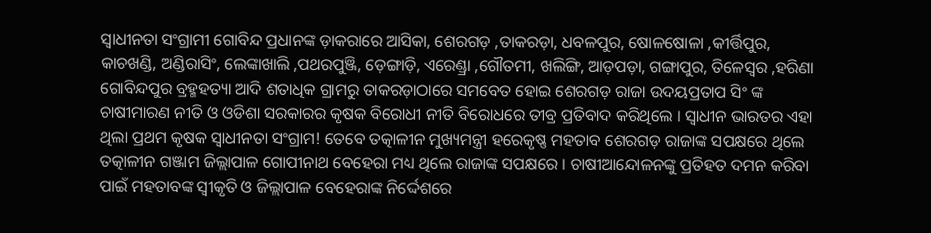ସ୍ୱାଧୀନତା ସଂଗ୍ରାମୀ ଗୋବିନ୍ଦ ପ୍ରଧାନଙ୍କ ଡ଼ାକରାରେ ଆସିକା, ଶେରଗଡ଼ ,ତାକରଡ଼ା, ଧବଳପୁର, ଷୋଳଷୋଳା ,କୀର୍ତ୍ତିପୁର, କାଚଖଣ୍ଡି, ଅଣ୍ଡିରାସିଂ, ଲେଙ୍କାଖାଲି ,ପଥରପୁଞ୍ଜି, ଡ଼େଙ୍ଗାଡ଼ି, ଏରେଣ୍ଡ୍ରା ,ଗୌତମୀ, ଖଲିଙ୍ଗି, ଆଡ଼ପଡ଼ା, ଗଙ୍ଗାପୁର, ତିଳେସ୍ୱର ,ହରିଣା ଗୋବିନ୍ଦପୁର ବ୍ରହ୍ମହତ୍ୟା ଆଦି ଶତାଧିକ ଗ୍ରାମରୁ ତାକରଡ଼ାଠାରେ ସମବେତ ହୋଇ ଶେରଗଡ଼ ରାଜା ଉଦୟପ୍ରତାପ ସିଂ ଙ୍କ ଚାଷୀମାରଣ ନୀତି ଓ ଓଡିଶା ସରକାରର କୃଷକ ବିରୋଧୀ ନୀତି ବିରୋଧରେ ତୀବ୍ର ପ୍ରତିବାଦ କରିଥିଲେ । ସ୍ୱାଧୀନ ଭାରତର ଏହା ଥିଲା ପ୍ରଥମ କୃଷକ ସ୍ୱାଧୀନତା ସଂଗ୍ରାମ! ତେବେ ତତ୍କାଳୀନ ମୁଖ୍ୟମନ୍ତ୍ରୀ ହରେକୃଷ୍ଣ ମହତାବ ଶେରଗଡ଼ ରାଜାଙ୍କ ସପକ୍ଷରେ ଥିଲେ ତତ୍କାଳୀନ ଗଞ୍ଜାମ ଜିଲ୍ଲାପାଳ ଗୋପୀନାଥ ବେହେରା ମଧ୍ୟ ଥିଲେ ରାଜାଙ୍କ ସପକ୍ଷରେ । ଚାଷୀଆନ୍ଦୋଳନଙ୍କୁ ପ୍ରତିହତ ଦମନ କରିବା ପାଇଁ ମହତାବଙ୍କ ସ୍ୱୀକୃତି ଓ ଜିଲ୍ଲାପାଳ ବେହେରାଙ୍କ ନିର୍ଦ୍ଦେଶରେ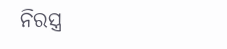ନିରସ୍ତ୍ର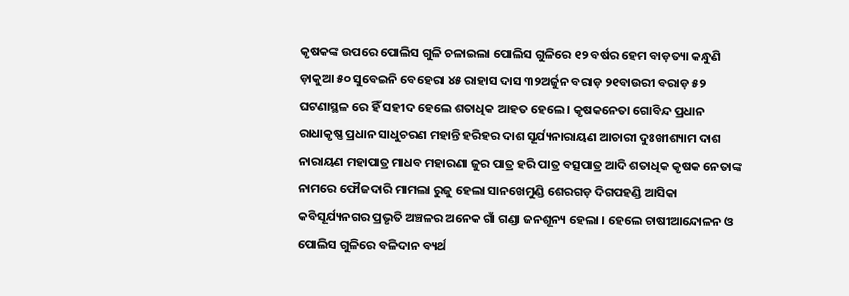କୃଷକଙ୍କ ଉପରେ ପୋଲିସ ଗୁଳି ଚଳାଇଲା ପୋଲିସ ଗୁଳିରେ ୧୨ ବର୍ଷର ହେମ ବାଡ଼ତ୍ୟା କନ୍ଧୁଣି ଡ଼ାକୁଆ ୫୦ ସୁବେଇନି ବେହେରା ୪୫ ରାହାସ ଦାସ ୩୨ଅର୍ଜୁନ ବରାଡ଼ ୨୧ବାଉରୀ ବରାଡ଼ ୫୨ ଘଟଣାସ୍ଥଳ ରେ ହିଁ ସହୀଦ ହେଲେ ଶତାଧିକ ଆହତ ହେଲେ । କୃଷକନେତା ଗୋବିନ୍ଦ ପ୍ରଧାନ ରାଧାକୃଷ୍ଣ ପ୍ରଧାନ ସାଧୁଚରଣ ମହାନ୍ତି ହରିହର ଦାଶ ସୂର୍ଯ୍ୟନାରାୟଣ ଆଚାରୀ ଦୁଃଖୀଶ୍ୟାମ ଦାଶ ନାରାୟଣ ମହାପାତ୍ର ମାଧବ ମହାରଣା ଜୁର ପାତ୍ର ହରି ପାତ୍ର ବତ୍ସପାତ୍ର ଆଦି ଶତାଧିକ କୃଷକ ନେତାଙ୍କ ନାମରେ ଫୌଜଦାରି ମାମଲା ରୁଜୁ ହେଲା ସାନଖେମୁଣ୍ଡି ଶେରଗଡ଼ ଦିଗପହଣ୍ଡି ଆସିକା କବିସୂର୍ଯ୍ୟନଗର ପ୍ରଭୃତି ଅଞ୍ଚଳର ଅନେକ ଗାଁ ଗଣ୍ଡା ଜନଶୂନ୍ୟ ହେଲା । ହେଲେ ଚାଷୀଆନ୍ଦୋଳନ ଓ ପୋଲିସ ଗୁଳିରେ ବଳିଦାନ ବ୍ୟର୍ଥ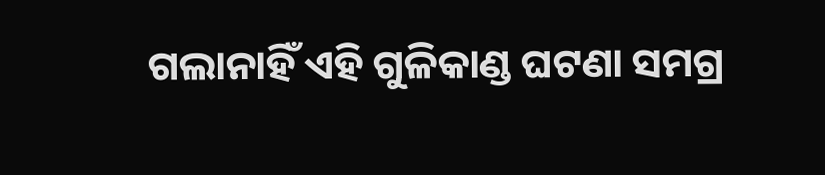ଗଲାନାହିଁ ଏହି ଗୁଳିକାଣ୍ଡ ଘଟଣା ସମଗ୍ର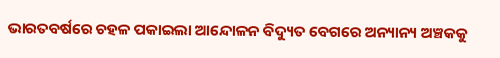ଭାରତବର୍ଷରେ ଚହଳ ପକାଇଲା ଆନ୍ଦୋଳନ ବିଦ୍ୟୁତ ବେଗରେ ଅନ୍ୟାନ୍ୟ ଅଞ୍ଚକକୁ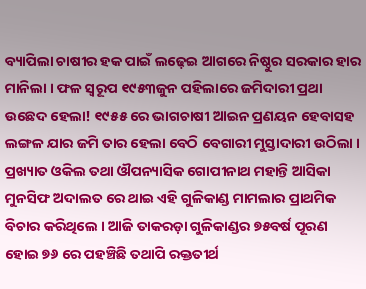ବ୍ୟାପିଲା ଚାଷୀର ହକ ପାଇଁ ଲଢ଼େଇ ଆଗରେ ନିଷ୍ଠୁର ସରକାର ହାର ମାନିଲା । ଫଳ ସ୍ୱରୂପ ୧୯୫୩ଜୁନ ପହିଲାରେ ଜମିଦାରୀ ପ୍ରଥା ଉଛେଦ ହେଲା! ୧୯୫୫ ରେ ଭାଗଚାଷୀ ଆଇନ ପ୍ରଣୟନ ହେବାସହ ଲଙ୍ଗଳ ଯାର ଜମି ତାର ହେଲା ବେଠି ବେଗାରୀ ମୁସ୍ତାଦାରୀ ଉଠିଲା । ପ୍ରଖ୍ୟାତ ଓକିଲ ତଥା ଔପନ୍ୟାସିକ ଗୋପୀନାଥ ମହାନ୍ତି ଆସିକା ମୁନସିଫ ଅଦାଲତ ରେ ଥାଇ ଏହି ଗୁଳିକାଣ୍ଡ ମାମଲାର ପ୍ରାଥମିକ ବିଚାର କରିଥିଲେ । ଆଜି ତାକରଡ଼ା ଗୁଳିକାଣ୍ଡର ୭୫ବର୍ଷ ପୂରଣ ହୋଇ ୭୬ ରେ ପହଞ୍ଚିଛି ତଥାପି ରକ୍ତତୀର୍ଥ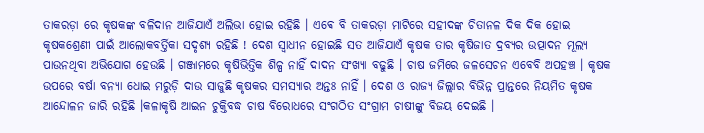ତାକରଡ଼ା ରେ କୃଷକଙ୍କ ବଳିଦାନ ଆଜିଯାଏଁ ଅଲିଭା ହୋଇ ରହିଛି । ଏଵେ ବି ତାକରଡ଼ା ମାଟିରେ ସହୀଦଙ୍କ ଚିତାନଳ ଦିକ ଦିକ ହୋଇ କୃଷକଶ୍ରେଣୀ ପାଇଁ ଆଲୋକବର୍ତ୍ତିକା ସଦୃଶ୍ୟ ରହିଛି ! ଦେଶ ସ୍ୱାଧୀନ ହୋଇଛି ସତ ଆଜିଯାଏଁ କୃଷକ ତାର କୃଷିଜାତ ଦ୍ରବ୍ୟର ଉତ୍ପାଦନ ମୂଲ୍ୟ ପାଉନଥିବା ଅଭିଯୋଗ ହେଉଛି । ଗଞ୍ଜାମରେ କୃଷିଭିତ୍ତିକ ଶିଳ୍ପ ନାହିଁ ଦାଦନ ସଂଖ୍ୟା ବଢୁଛି । ଚାଷ ଜମିରେ ଜଳସେଚନ ଏବେବି ଅପହଞ୍ଚ । କୃଷକ ଉପରେ ବର୍ଷା ବନ୍ୟା ଧୋଇ ମରୁଡ଼ି ଦାଉ ସାଜୁଛି କୃଷକର ସମସ୍ୟାର ଅନ୍ତଃ ନାହିଁ । ଦେଶ ଓ ରାଜ୍ୟ ଜିଲ୍ଲାର ବିଭିନ୍ନ ପ୍ରାନ୍ତରେ ନିୟମିତ କୃଷକ ଆନ୍ଦୋଳନ ଜାରି ରହିଛି ।କଳାକୃଷି ଆଇନ ଚୁକ୍ତିବଦ୍ଧ ଚାଷ ବିରୋଧରେ ସଂଗଠିତ ସଂଗ୍ରାମ ଚାଷୀଙ୍କୁ ବିଜୟ ଦେଇଛି ।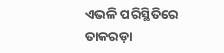ଏଭଳି ପରିସ୍ଥିତିରେ ତାକରଡ଼ା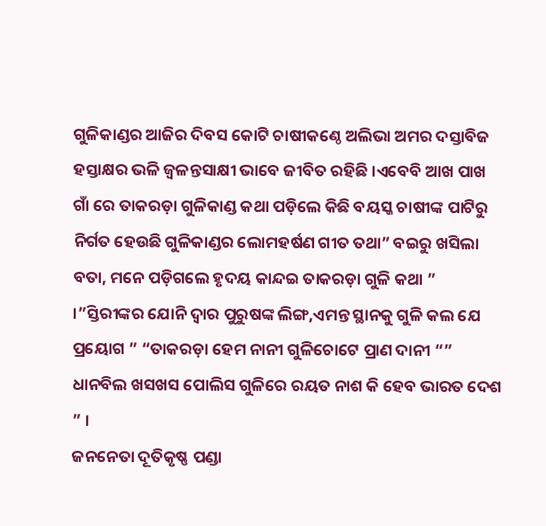ଗୁଳିକାଣ୍ଡର ଆଜିର ଦିବସ କୋଟି ଚାଷୀକଣ୍ଠେ ଅଲିଭା ଅମର ଦସ୍ତାବିଜ ହସ୍ତାକ୍ଷର ଭଳି ଜ୍ୱଳନ୍ତସାକ୍ଷୀ ଭାବେ ଜୀବିତ ରହିଛି ।ଏବେବି ଆଖ ପାଖ ଗାଁ ରେ ତାକରଡ଼ା ଗୁଳିକାଣ୍ଡ କଥା ପଡ଼ିଲେ କିଛି ବୟସ୍କ ଚାଷୀଙ୍କ ପାଟିରୁ ନିର୍ଗତ ହେଉଛି ଗୁଳିକାଣ୍ଡର ଲୋମହର୍ଷଣ ଗୀତ ତଥା” ବଇରୁ ଖସିଲା ବତା, ମନେ ପଡ଼ିଗଲେ ହୃଦୟ କାନ୍ଦଇ ତାକରଡ଼ା ଗୁଳି କଥା ” ।”ସ୍ତିରୀଙ୍କର ଯୋନି ଦ୍ବାର ପୁରୁଷଙ୍କ ଲିଙ୍ଗ,ଏମନ୍ତ ସ୍ଥାନକୁ ଗୁଳି କଲ ଯେ ପ୍ରୟୋଗ ” “ତାକରଡ଼ା ହେମ ନାନୀ ଗୁଳିଚୋଟେ ପ୍ରାଣ ଦାନୀ “” ଧାନବିଲ ଖସଖସ ପୋଲିସ ଗୁଳିରେ ରୟତ ନାଶ କି ହେବ ଭାରତ ଦେଶ ” ।
ଜନନେତା ଦୂତିକୃଷ୍ଣ ପଣ୍ଡା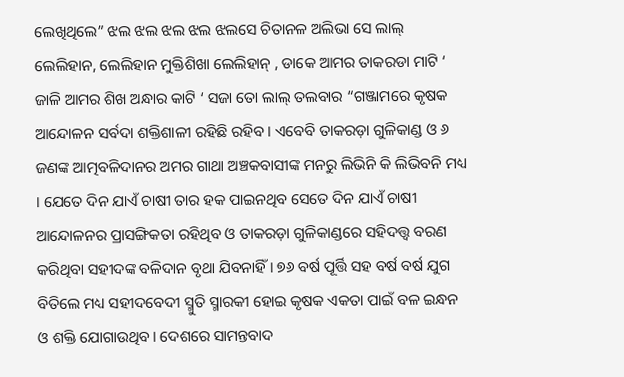ଲେଖିଥିଲେ” ଝଲ ଝଲ ଝଲ ଝଲ ଝଲସେ ଚିତାନଳ ଅଲିଭା ସେ ଲାଲ୍ ଲେଲିହାନ, ଲେଲିହାନ ମୁକ୍ତିଶିଖା ଲେଲିହାନ୍ , ଡାକେ ଆମର ତାକରଡା ମାଟି ‘ ଜାଳି ଆମର ଶିଖ ଅନ୍ଧାର କାଟି ‘ ସଜା ତୋ ଲାଲ୍ ତଲବାର “ଗଞ୍ଜାମରେ କୃଷକ ଆନ୍ଦୋଳନ ସର୍ବଦା ଶକ୍ତିଶାଳୀ ରହିଛି ରହିବ । ଏବେବି ତାକରଡ଼ା ଗୁଳିକାଣ୍ଡ ଓ ୬ ଜଣଙ୍କ ଆତ୍ମବଳିଦାନର ଅମର ଗାଥା ଅଞ୍ଚକବାସୀଙ୍କ ମନରୁ ଲିଭିନି କି ଲିଭିବନି ମଧ୍ୟ । ଯେତେ ଦିନ ଯାଏଁ ଚାଷୀ ତାର ହକ ପାଇନଥିବ ସେତେ ଦିନ ଯାଏଁ ଚାଷୀ ଆନ୍ଦୋଳନର ପ୍ରାସଙ୍ଗିକତା ରହିଥିବ ଓ ତାକରଡ଼ା ଗୁଳିକାଣ୍ଡରେ ସହିଦତ୍ତ୍ୱ ବରଣ କରିଥିବା ସହୀଦଙ୍କ ବଳିଦାନ ବୃଥା ଯିବନାହିଁ। ୭୬ ବର୍ଷ ପୂର୍ତ୍ତି ସହ ବର୍ଷ ବର୍ଷ ଯୁଗ ବିତିଲେ ମଧ୍ୟ ସହୀଦବେଦୀ ସ୍ମୁତି ସ୍ମାରକୀ ହୋଇ କୃଷକ ଏକତା ପାଇଁ ବଳ ଇନ୍ଧନ ଓ ଶକ୍ତି ଯୋଗାଉଥିବ। ଦେଶରେ ସାମନ୍ତବାଦ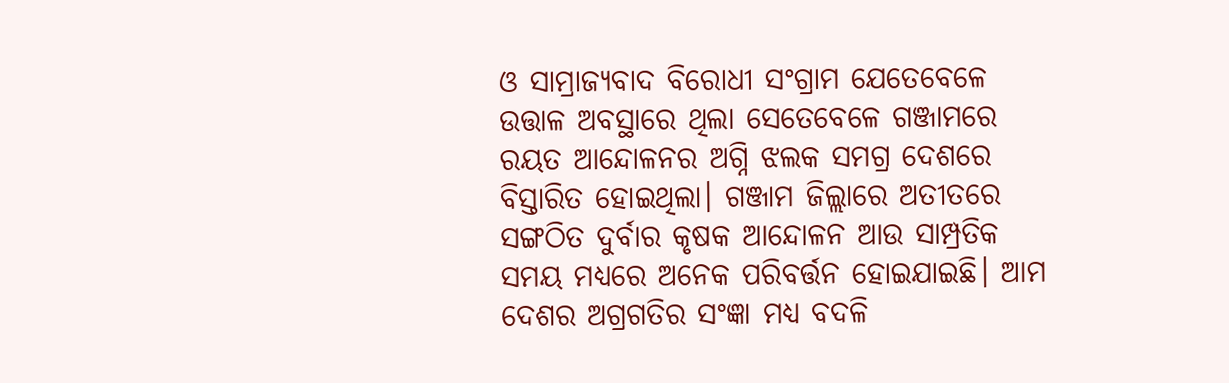ଓ ସାମ୍ରାଜ୍ୟବାଦ ବିରୋଧୀ ସଂଗ୍ରାମ ଯେତେବେଳେ ଉତ୍ତାଳ ଅବସ୍ଥାରେ ଥିଲା ସେତେବେଳେ ଗଞ୍ଜାମରେ ରୟତ ଆନ୍ଦୋଳନର ଅଗ୍ନି ଝଲକ ସମଗ୍ର ଦେଶରେ ବିସ୍ତାରିତ ହୋଇଥିଲା। ଗଞ୍ଜାମ ଜିଲ୍ଲାରେ ଅତୀତରେ ସଙ୍ଗଠିତ ଦୁର୍ବାର କୃଷକ ଆନ୍ଦୋଳନ ଆଉ ସାମ୍ପ୍ରତିକ ସମୟ ମଧ୍ୟରେ ଅନେକ ପରିବର୍ତ୍ତନ ହୋଇଯାଇଛି। ଆମ ଦେଶର ଅଗ୍ରଗତିର ସଂଜ୍ଞା ମଧ୍ଯ ବଦଳି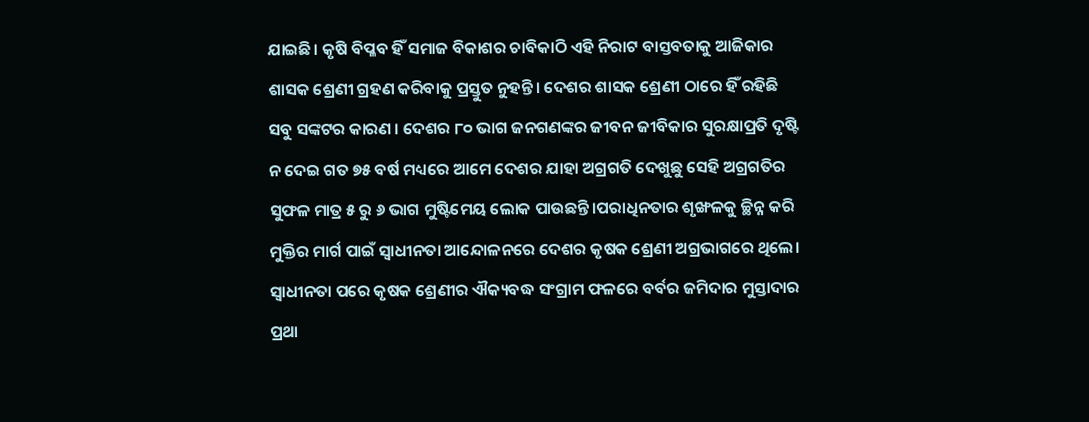ଯାଇଛି। କୃଷି ବିପ୍ଳବ ହିଁ ସମାଜ ବିକାଶର ଚାବିକାଠି ଏହି ନିରାଟ ବାସ୍ତବତାକୁ ଆଜିକାର ଶାସକ ଶ୍ରେଣୀ ଗ୍ରହଣ କରିବାକୁ ପ୍ରସ୍ତୁତ ନୁହନ୍ତି। ଦେଶର ଶାସକ ଶ୍ରେଣୀ ଠାରେ ହିଁ ରହିଛି ସବୁ ସଙ୍କଟର କାରଣ । ଦେଶର ୮୦ ଭାଗ ଜନଗଣଙ୍କର ଜୀବନ ଜୀବିକାର ସୁରକ୍ଷାପ୍ରତି ଦୃଷ୍ଟି ନ ଦେଇ ଗତ ୭୫ ବର୍ଷ ମଧ୍ୟରେ ଆମେ ଦେଶର ଯାହା ଅଗ୍ରଗତି ଦେଖୁଛୁ ସେହି ଅଗ୍ରଗତିର ସୁଫଳ ମାତ୍ର ୫ ରୁ ୬ ଭାଗ ମୁଷ୍ଟିମେୟ ଲୋକ ପାଉଛନ୍ତି।ପରାଧିନତାର ଶୃଙ୍ଖଳକୁ ଚ୍ଛିନ୍ନ କରି ମୁକ୍ତିର ମାର୍ଗ ପାଇଁ ସ୍ଵାଧୀନତା ଆନ୍ଦୋଳନରେ ଦେଶର କୃଷକ ଶ୍ରେଣୀ ଅଗ୍ରଭାଗରେ ଥିଲେ। ସ୍ୱାଧୀନତା ପରେ କୃଷକ ଶ୍ରେଣୀର ଐକ୍ୟବଦ୍ଧ ସଂଗ୍ରାମ ଫଳରେ ବର୍ବର ଜମିଦାର ମୁସ୍ତାଦାର ପ୍ରଥା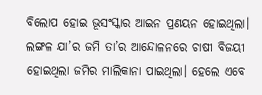ବିଲୋପ ହୋଇ ଭୂସଂସ୍କାର ଆଇନ ପ୍ରଣୟନ ହୋଇଥିଲା। ଲଙ୍ଗଳ ଯା’ର ଜମି ତା’ର ଆନ୍ଦୋଳନରେ ଚାଷୀ ବିଜୟୀ ହୋଇଥିଲା ଜମିର ମାଲିକାନା ପାଇଥିଲା। ହେଲେ ଏବେ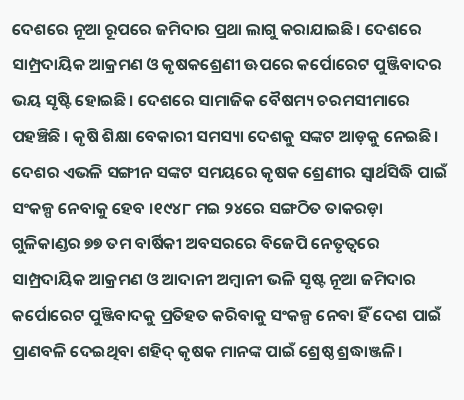ଦେଶରେ ନୂଆ ରୂପରେ ଜମିଦାର ପ୍ରଥା ଲାଗୁ କରାଯାଇଛି। ଦେଶରେ ସାମ୍ପ୍ରଦାୟିକ ଆକ୍ରମଣ ଓ କୃଷକଶ୍ରେଣୀ ଊପରେ କର୍ପୋରେଟ ପୁଞ୍ଜିବାଦର ଭୟ ସୃଷ୍ଟି ହୋଇଛି। ଦେଶରେ ସାମାଜିକ ବୈଷମ୍ୟ ଚରମସୀମାରେ ପହଞ୍ଚିଛି । କୃଷି ଶିକ୍ଷା ବେକାରୀ ସମସ୍ୟା ଦେଶକୁ ସଙ୍କଟ ଆଡ଼କୁ ନେଇଛି। ଦେଶର ଏଭଳି ସଙ୍ଗୀନ ସଙ୍କଟ ସମୟରେ କୃଷକ ଶ୍ରେଣୀର ସ୍ୱାର୍ଥସିଦ୍ଧି ପାଇଁ ସଂକଳ୍ପ ନେବାକୁ ହେବ ।୧୯୪୮ ମଇ ୨୪ରେ ସଙ୍ଗଠିତ ତାକରଡ଼ା ଗୁଳିକାଣ୍ଡର ୭୭ ତମ ବାର୍ଷିକୀ ଅବସରରେ ବିଜେପି ନେତୃତ୍ବରେ ସାମ୍ପ୍ରଦାୟିକ ଆକ୍ରମଣ ଓ ଆଦାନୀ ଅମ୍ବାନୀ ଭଳି ସୃଷ୍ଟ ନୂଆ ଜମିଦାର କର୍ପୋରେଟ ପୁଞ୍ଜିବାଦକୁ ପ୍ରତିହତ କରିବାକୁ ସଂକଳ୍ପ ନେବା ହିଁ ଦେଶ ପାଇଁ ପ୍ରାଣବଳି ଦେଇଥିବା ଶହିଦ୍ କୃଷକ ମାନଙ୍କ ପାଇଁ ଶ୍ରେଷ୍ଠ ଶ୍ରଦ୍ଧାଞ୍ଜଳି।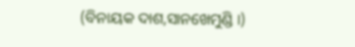(ବିନାୟକ ଦାଶ,ସାନଖେମୁଣ୍ଡି ।)